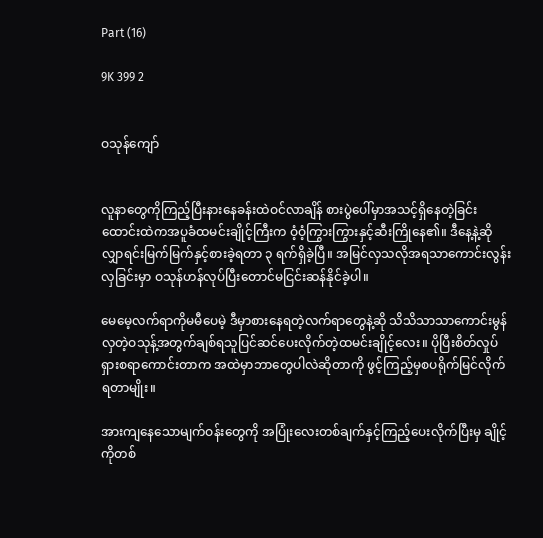Part (16)

9K 399 2


ဝသုန်ကျော်


လူနာတွေကိုကြည့်ပြီးနားနေခန်းထဲဝင်လာချိန် စားပွဲပေါ်မှာအသင့်ရှိနေတဲ့ခြင်းထောင်းထဲကအပူခံထမင်းချိုင့်ကြီးက ဝံ့ဝံ့ကြွားကြွားနှင့်ဆီးကြိုနေ၏။ ဒီနေ့နဲ့ဆိုလျှာရင်းမြက်မြက်နှင့်စားခဲ့ရတာ ၃ ရက်ရှိခဲ့ပြီ။ အမြင်လှသလိုအရသာကောင်းလွန်းလှခြင်းမှာ ဝသုန်ဟန်လုပ်ပြီးတောင်မငြင်းဆန်နိုင်ခဲ့ပါ။

မေမေ့လက်ရာကိုမမီပေမဲ့ ဒီမှာစားနေရတဲ့လက်ရာတွေနဲ့ဆို သိသိသာသာကောင်းမွန်လှတဲ့ဝသုန့်အတွက်ချစ်ရသူပြင်ဆင်ပေးလိုက်တဲ့ထမင်းချိုင့်လေး။ ပိုပြီးစိတ်လှုပ်ရှားစရာကောင်းတာက အထဲမှာဘာတွေပါလဲဆိုတာကို ဖွင့်ကြည့်မှစပရိုက်မြင်လိုက်ရတာမျိုး။

အားကျနေသောမျက်ဝန်းတွေကို အပြုံးလေးတစ်ချက်နှင့်ကြည့်ပေးလိုက်ပြီးမှ ချိုင့်ကိုတစ်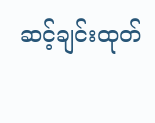ဆင့်ချင်းထုတ်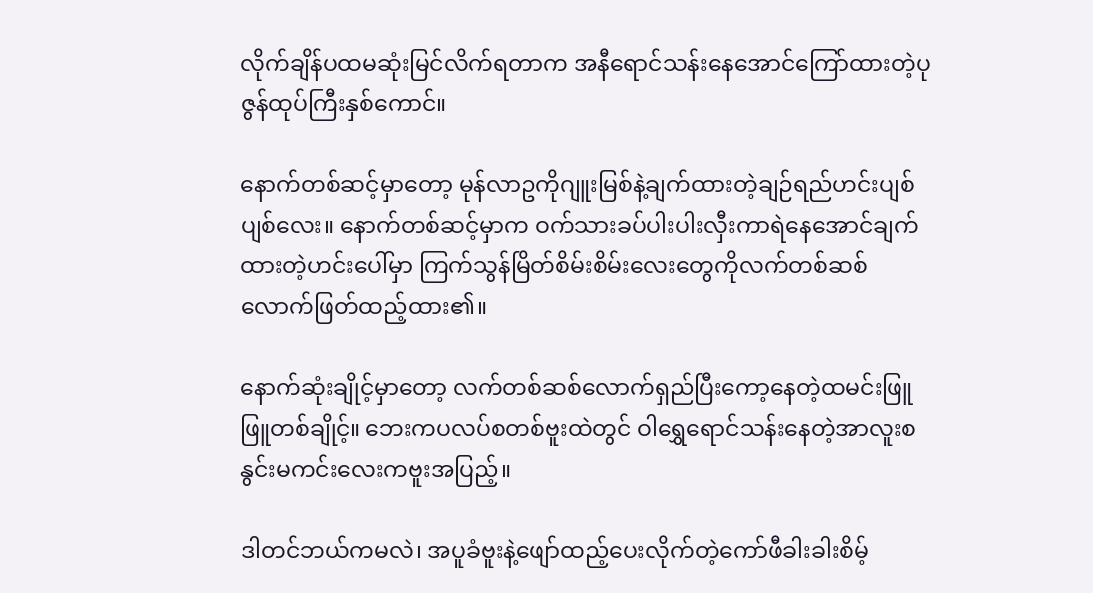လိုက်ချိန်ပထမဆုံးမြင်လိက်ရတာက အနီရောင်သန်းနေအောင်ကြော်ထားတဲ့ပုဇွန်ထုပ်ကြီးနှစ်ကောင်။

နောက်တစ်ဆင့်မှာတော့ မုန်လာဥကိုဂျူးမြစ်နဲ့ချက်ထားတဲ့ချဉ်ရည်ဟင်းပျစ်ပျစ်လေး။ နောက်တစ်ဆင့်မှာက ဝက်သားခပ်ပါးပါးလှီးကာရဲနေအောင်ချက်ထားတဲ့ဟင်းပေါ်မှာ ကြက်သွန်မြိတ်စိမ်းစိမ်းလေးတွေကိုလက်တစ်ဆစ်လောက်ဖြတ်ထည့်ထား၏။

နောက်ဆုံးချိုင့်မှာတော့ လက်တစ်ဆစ်လောက်ရှည်ပြီးကော့နေတဲ့ထမင်းဖြူဖြူတစ်ချိုင့်။ ဘေးကပလပ်စတစ်ဗူးထဲတွင် ဝါရွှေရောင်သန်းနေတဲ့အာလူးစနွင်းမကင်းလေးကဗူးအပြည့်။

ဒါတင်ဘယ်ကမလဲ၊ အပူခံဗူးနဲ့ဖျော်ထည့်ပေးလိုက်တဲ့ကော်ဖီခါးခါးစိမ့်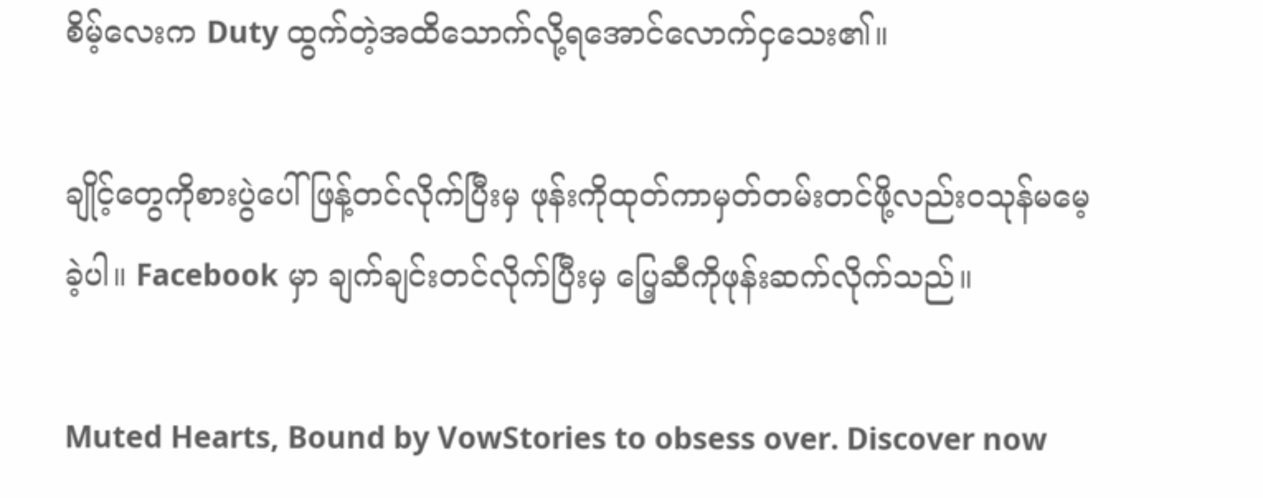စိမ့်လေးက Duty ထွက်တဲ့အထိသောက်လို့ရအောင်လောက်ငှသေး၏။

ချိုင့်တွေကိုစားပွဲပေါ်ဖြန့်တင်လိုက်ပြီးမှ ဖုန်းကိုထုတ်ကာမှတ်တမ်းတင်ဖို့လည်းဝသုန်မမေ့ခဲ့ပါ။ Facebook မှာ ချက်ချင်းတင်လိုက်ပြီးမှ ပြေ့ဆီကိုဖုန်းဆက်လိုက်သည်။

Muted Hearts, Bound by VowStories to obsess over. Discover now